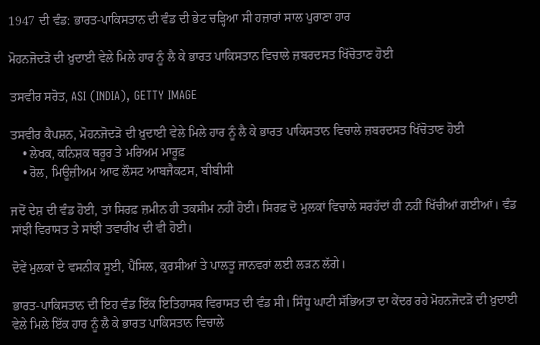1947 ਦੀ ਵੰਡ: ਭਾਰਤ-ਪਾਕਿਸਤਾਨ ਦੀ ਵੰਡ ਦੀ ਭੇਟ ਚੜ੍ਹਿਆ ਸੀ ਹਜ਼ਾਰਾਂ ਸਾਲ ਪੁਰਾਣਾ ਹਾਰ

ਮੋਹਨਜੋਦੜੋ ਦੀ ਖ਼ੁਦਾਈ ਵੇਲੇ ਮਿਲੇ ਹਾਰ ਨੂੰ ਲੈ ਕੇ ਭਾਰਤ ਪਾਕਿਸਤਾਨ ਵਿਚਾਲੇ ਜ਼ਬਰਦਸਤ ਖਿੱਚੋਤਾਣ ਹੋਈ

ਤਸਵੀਰ ਸਰੋਤ, ASI (INDIA), GETTY IMAGE

ਤਸਵੀਰ ਕੈਪਸ਼ਨ, ਮੋਹਨਜੋਦੜੋ ਦੀ ਖ਼ੁਦਾਈ ਵੇਲੇ ਮਿਲੇ ਹਾਰ ਨੂੰ ਲੈ ਕੇ ਭਾਰਤ ਪਾਕਿਸਤਾਨ ਵਿਚਾਲੇ ਜ਼ਬਰਦਸਤ ਖਿੱਚੋਤਾਣ ਹੋਈ
    • ਲੇਖਕ, ਕਨਿਸ਼ਕ ਥਰੂਰ ਤੇ ਮਰਿਅਮ ਮਾਰੂਫ਼
    • ਰੋਲ, ਮਿਊਜ਼ੀਅਮ ਆਫ ਲੌਸਟ ਆਬਜੈਕਟਸ, ਬੀਬੀਸੀ

ਜਦੋਂ ਦੇਸ਼ ਦੀ ਵੰਡ ਹੋਈ, ਤਾਂ ਸਿਰਫ਼ ਜ਼ਮੀਨ ਹੀ ਤਕਸੀਮ ਨਹੀਂ ਹੋਈ। ਸਿਰਫ਼ ਦੋ ਮੁਲਕਾਂ ਵਿਚਾਲੇ ਸਰਹੱਦਾਂ ਹੀ ਨਹੀਂ ਖਿੱਚੀਆਂ ਗਈਆਂ। ਵੰਡ ਸਾਂਝੀ ਵਿਰਾਸਤ ਤੇ ਸਾਂਝੀ ਤਵਾਰੀਖ ਦੀ ਵੀ ਹੋਈ।

ਦੋਵੇਂ ਮੁਲਕਾਂ ਦੇ ਵਸਨੀਕ ਸੂਈ, ਪੈਂਸਿਲ, ਕੁਰਸੀਆਂ ਤੇ ਪਾਲਤੂ ਜਾਨਵਰਾਂ ਲਈ ਲੜਨ ਲੱਗੇ।

ਭਾਰਤ-ਪਾਕਿਸਤਾਨ ਦੀ ਇਹ ਵੰਡ ਇੱਕ ਇਤਿਹਾਸਕ ਵਿਰਾਸਤ ਦੀ ਵੰਡ ਸੀ। ਸਿੰਧੂ ਘਾਟੀ ਸੱਭਿਅਤਾ ਦਾ ਕੇਂਦਰ ਰਹੇ ਮੋਹਨਜੋਦੜੋ ਦੀ ਖ਼ੁਦਾਈ ਵੇਲੇ ਮਿਲੇ ਇੱਕ ਹਾਰ ਨੂੰ ਲੈ ਕੇ ਭਾਰਤ ਪਾਕਿਸਤਾਨ ਵਿਚਾਲੇ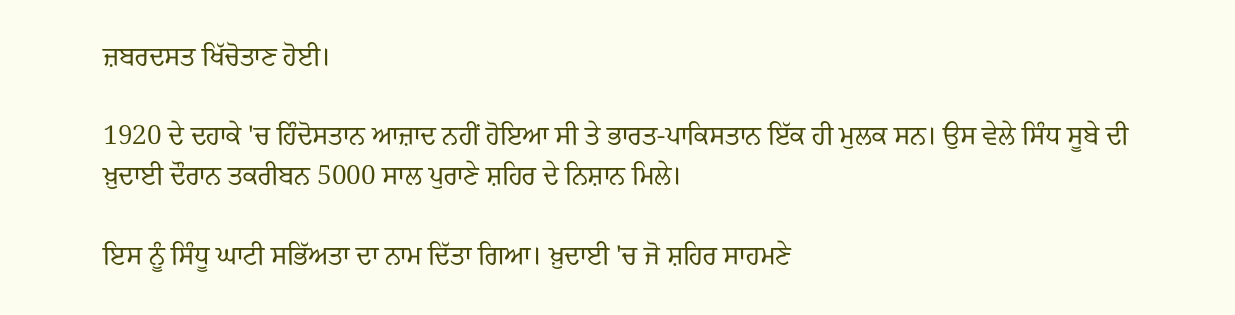ਜ਼ਬਰਦਸਤ ਖਿੱਚੋਤਾਣ ਹੋਈ।

1920 ਦੇ ਦਹਾਕੇ 'ਚ ਹਿੰਦੋਸਤਾਨ ਆਜ਼ਾਦ ਨਹੀਂ ਹੋਇਆ ਸੀ ਤੇ ਭਾਰਤ-ਪਾਕਿਸਤਾਨ ਇੱਕ ਹੀ ਮੁਲਕ ਸਨ। ਉਸ ਵੇਲੇ ਸਿੰਧ ਸੂਬੇ ਦੀ ਖ਼ੁਦਾਈ ਦੌਰਾਨ ਤਕਰੀਬਨ 5000 ਸਾਲ ਪੁਰਾਣੇ ਸ਼ਹਿਰ ਦੇ ਨਿਸ਼ਾਨ ਮਿਲੇ।

ਇਸ ਨੂੰ ਸਿੰਧੂ ਘਾਟੀ ਸਭਿੱਅਤਾ ਦਾ ਨਾਮ ਦਿੱਤਾ ਗਿਆ। ਖ਼ੁਦਾਈ 'ਚ ਜੋ ਸ਼ਹਿਰ ਸਾਹਮਣੇ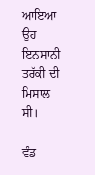ਆਇਆ ਉਹ ਇਨਸਾਨੀ ਤਰੱਕੀ ਦੀ ਮਿਸਾਲ ਸੀ।

ਵੰਡ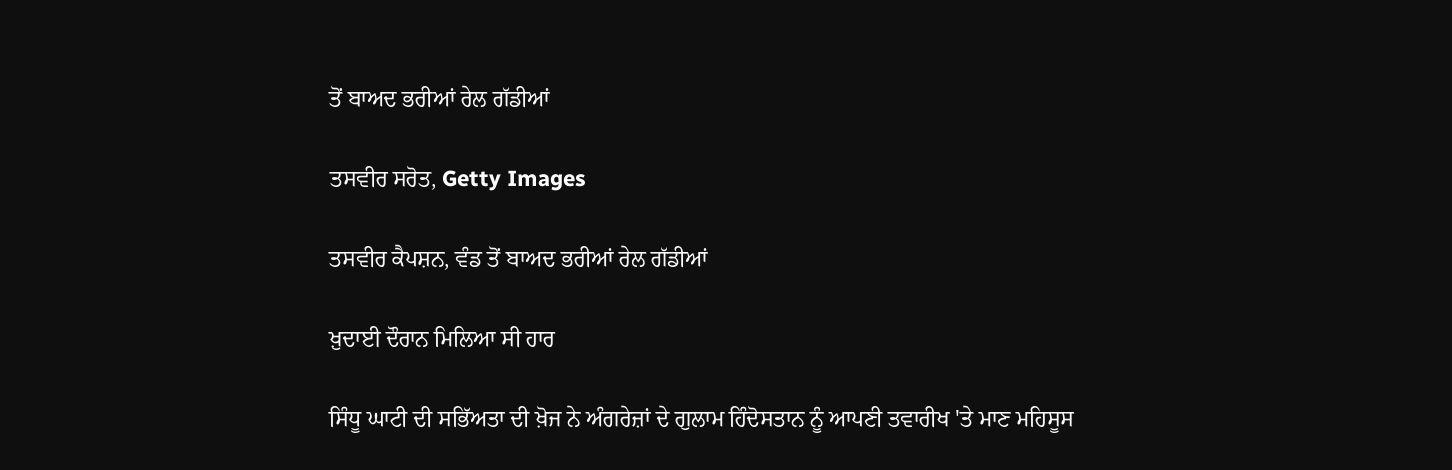ਤੋਂ ਬਾਅਦ ਭਰੀਆਂ ਰੇਲ ਗੱਡੀਆਂ

ਤਸਵੀਰ ਸਰੋਤ, Getty Images

ਤਸਵੀਰ ਕੈਪਸ਼ਨ, ਵੰਡ ਤੋਂ ਬਾਅਦ ਭਰੀਆਂ ਰੇਲ ਗੱਡੀਆਂ

ਖ਼ੁਦਾਈ ਦੌਰਾਨ ਮਿਲਿਆ ਸੀ ਹਾਰ

ਸਿੰਧੂ ਘਾਟੀ ਦੀ ਸਭਿੱਅਤਾ ਦੀ ਖ਼ੋਜ ਨੇ ਅੰਗਰੇਜ਼ਾਂ ਦੇ ਗੁਲਾਮ ਹਿੰਦੋਸਤਾਨ ਨੂੰ ਆਪਣੀ ਤਵਾਰੀਖ 'ਤੇ ਮਾਣ ਮਹਿਸੂਸ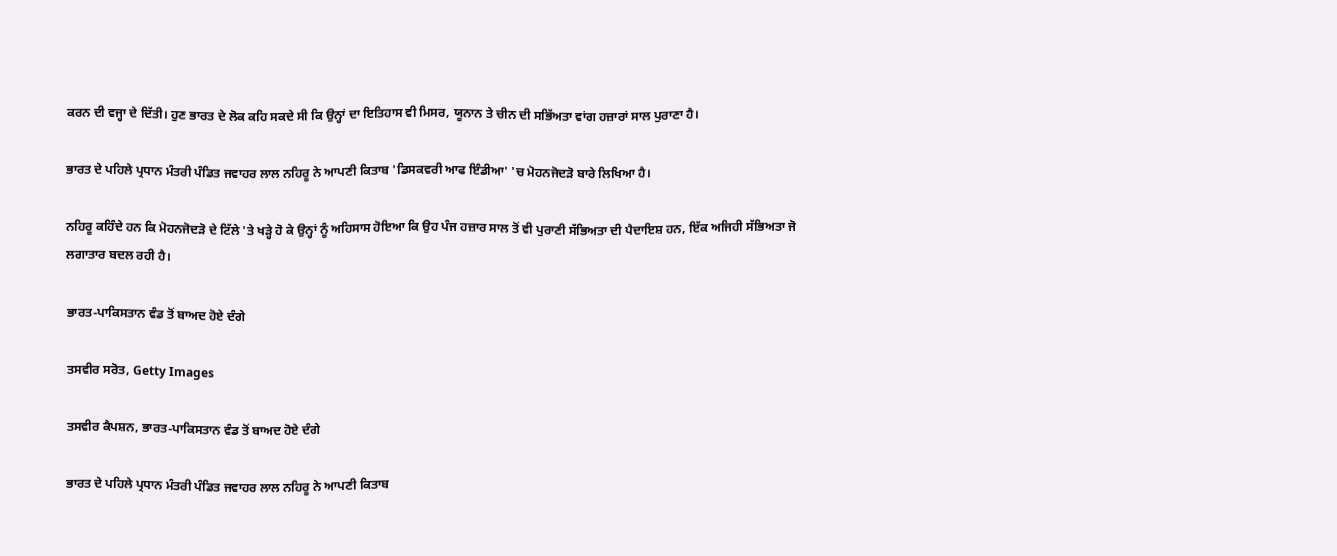ਕਰਨ ਦੀ ਵਜ੍ਹਾ ਦੇ ਦਿੱਤੀ। ਹੁਣ ਭਾਰਤ ਦੇ ਲੋਕ ਕਹਿ ਸਕਦੇ ਸੀ ਕਿ ਉਨ੍ਹਾਂ ਦਾ ਇਤਿਹਾਸ ਵੀ ਮਿਸਰ, ਯੂਨਾਨ ਤੇ ਚੀਨ ਦੀ ਸਭਿੱਅਤਾ ਵਾਂਗ ਹਜ਼ਾਰਾਂ ਸਾਲ ਪੁਰਾਣਾ ਹੈ।

ਭਾਰਤ ਦੇ ਪਹਿਲੇ ਪ੍ਰਧਾਨ ਮੰਤਰੀ ਪੰਡਿਤ ਜਵਾਹਰ ਲਾਲ ਨਹਿਰੂ ਨੇ ਆਪਣੀ ਕਿਤਾਬ 'ਡਿਸਕਵਰੀ ਆਫ ਇੰਡੀਆ' 'ਚ ਮੋਹਨਜੋਦੜੋ ਬਾਰੇ ਲਿਖਿਆ ਹੈ।

ਨਹਿਰੂ ਕਹਿੰਦੇ ਹਨ ਕਿ ਮੋਹਨਜੋਦੜੋ ਦੇ ਟਿੱਲੇ 'ਤੇ ਖੜ੍ਹੇ ਹੋ ਕੇ ਉਨ੍ਹਾਂ ਨੂੰ ਅਹਿਸਾਸ ਹੋਇਆ ਕਿ ਉਹ ਪੰਜ ਹਜ਼ਾਰ ਸਾਲ ਤੋਂ ਵੀ ਪੁਰਾਣੀ ਸੱਭਿਅਤਾ ਦੀ ਪੈਦਾਇਸ਼ ਹਨ, ਇੱਕ ਅਜਿਹੀ ਸੱਭਿਅਤਾ ਜੋ ਲਗਾਤਾਰ ਬਦਲ ਰਹੀ ਹੈ।

ਭਾਰਤ-ਪਾਕਿਸਤਾਨ ਵੰਡ ਤੋਂ ਬਾਅਦ ਹੋਏ ਦੰਗੇ

ਤਸਵੀਰ ਸਰੋਤ, Getty Images

ਤਸਵੀਰ ਕੈਪਸ਼ਨ, ਭਾਰਤ-ਪਾਕਿਸਤਾਨ ਵੰਡ ਤੋਂ ਬਾਅਦ ਹੋਏ ਦੰਗੇ

ਭਾਰਤ ਦੇ ਪਹਿਲੇ ਪ੍ਰਧਾਨ ਮੰਤਰੀ ਪੰਡਿਤ ਜਵਾਹਰ ਲਾਲ ਨਹਿਰੂ ਨੇ ਆਪਣੀ ਕਿਤਾਬ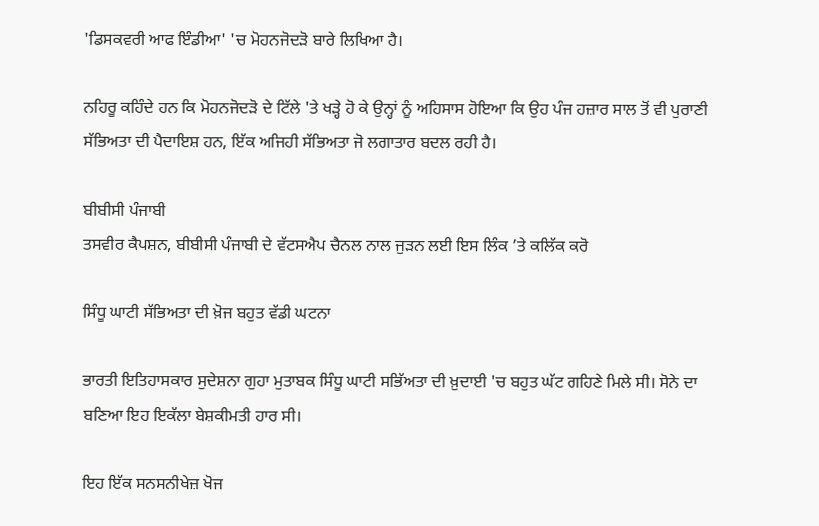'ਡਿਸਕਵਰੀ ਆਫ ਇੰਡੀਆ' 'ਚ ਮੋਹਨਜੋਦੜੋ ਬਾਰੇ ਲਿਖਿਆ ਹੈ।

ਨਹਿਰੂ ਕਹਿੰਦੇ ਹਨ ਕਿ ਮੋਹਨਜੋਦੜੋ ਦੇ ਟਿੱਲੇ 'ਤੇ ਖੜ੍ਹੇ ਹੋ ਕੇ ਉਨ੍ਹਾਂ ਨੂੰ ਅਹਿਸਾਸ ਹੋਇਆ ਕਿ ਉਹ ਪੰਜ ਹਜ਼ਾਰ ਸਾਲ ਤੋਂ ਵੀ ਪੁਰਾਣੀ ਸੱਭਿਅਤਾ ਦੀ ਪੈਦਾਇਸ਼ ਹਨ, ਇੱਕ ਅਜਿਹੀ ਸੱਭਿਅਤਾ ਜੋ ਲਗਾਤਾਰ ਬਦਲ ਰਹੀ ਹੈ।

ਬੀਬੀਸੀ ਪੰਜਾਬੀ
ਤਸਵੀਰ ਕੈਪਸ਼ਨ, ਬੀਬੀਸੀ ਪੰਜਾਬੀ ਦੇ ਵੱਟਸਐਪ ਚੈਨਲ ਨਾਲ ਜੁੜਨ ਲਈ ਇਸ ਲਿੰਕ ’ਤੇ ਕਲਿੱਕ ਕਰੋ

ਸਿੰਧੂ ਘਾਟੀ ਸੱਭਿਅਤਾ ਦੀ ਖ਼ੋਜ ਬਹੁਤ ਵੱਡੀ ਘਟਨਾ

ਭਾਰਤੀ ਇਤਿਹਾਸਕਾਰ ਸੁਦੇਸ਼ਨਾ ਗੁਹਾ ਮੁਤਾਬਕ ਸਿੰਧੂ ਘਾਟੀ ਸਭਿੱਅਤਾ ਦੀ ਖ਼ੁਦਾਈ 'ਚ ਬਹੁਤ ਘੱਟ ਗਹਿਣੇ ਮਿਲੇ ਸੀ। ਸੋਨੇ ਦਾ ਬਣਿਆ ਇਹ ਇਕੱਲਾ ਬੇਸ਼ਕੀਮਤੀ ਹਾਰ ਸੀ।

ਇਹ ਇੱਕ ਸਨਸਨੀਖੇਜ਼ ਖੋਜ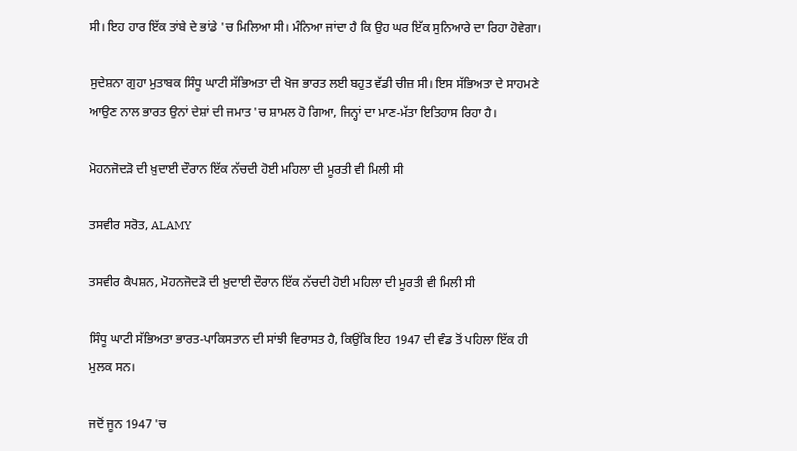ਸੀ। ਇਹ ਹਾਰ ਇੱਕ ਤਾਂਬੇ ਦੇ ਭਾਂਡੇ 'ਚ ਮਿਲਿਆ ਸੀ। ਮੰਨਿਆ ਜਾਂਦਾ ਹੈ ਕਿ ਉਹ ਘਰ ਇੱਕ ਸੁਨਿਆਰੇ ਦਾ ਰਿਹਾ ਹੋਵੇਗਾ।

ਸੁਦੇਸ਼ਨਾ ਗੁਹਾ ਮੁਤਾਬਕ ਸਿੰਧੂ ਘਾਟੀ ਸੱਭਿਅਤਾ ਦੀ ਖੋਜ ਭਾਰਤ ਲਈ ਬਹੁਤ ਵੱਡੀ ਚੀਜ਼ ਸੀ। ਇਸ ਸੱਭਿਅਤਾ ਦੇ ਸਾਹਮਣੇ ਆਉਣ ਨਾਲ ਭਾਰਤ ਉਨਾਂ ਦੇਸ਼ਾਂ ਦੀ ਜਮਾਤ 'ਚ ਸ਼ਾਮਲ ਹੋ ਗਿਆ, ਜਿਨ੍ਹਾਂ ਦਾ ਮਾਣ-ਮੱਤਾ ਇਤਿਹਾਸ ਰਿਹਾ ਹੈ।

ਮੋਹਨਜੋਦੜੋ ਦੀ ਖ਼ੁਦਾਈ ਦੌਰਾਨ ਇੱਕ ਨੱਚਦੀ ਹੋਈ ਮਹਿਲਾ ਦੀ ਮੂਰਤੀ ਵੀ ਮਿਲੀ ਸੀ

ਤਸਵੀਰ ਸਰੋਤ, ALAMY

ਤਸਵੀਰ ਕੈਪਸ਼ਨ, ਮੋਹਨਜੋਦੜੋ ਦੀ ਖ਼ੁਦਾਈ ਦੌਰਾਨ ਇੱਕ ਨੱਚਦੀ ਹੋਈ ਮਹਿਲਾ ਦੀ ਮੂਰਤੀ ਵੀ ਮਿਲੀ ਸੀ

ਸਿੰਧੂ ਘਾਟੀ ਸੱਭਿਅਤਾ ਭਾਰਤ-ਪਾਕਿਸਤਾਨ ਦੀ ਸਾਂਝੀ ਵਿਰਾਸਤ ਹੈ, ਕਿਉਂਕਿ ਇਹ 1947 ਦੀ ਵੰਡ ਤੋਂ ਪਹਿਲਾ ਇੱਕ ਹੀ ਮੁਲਕ ਸਨ।

ਜਦੋਂ ਜੂਨ 1947 'ਚ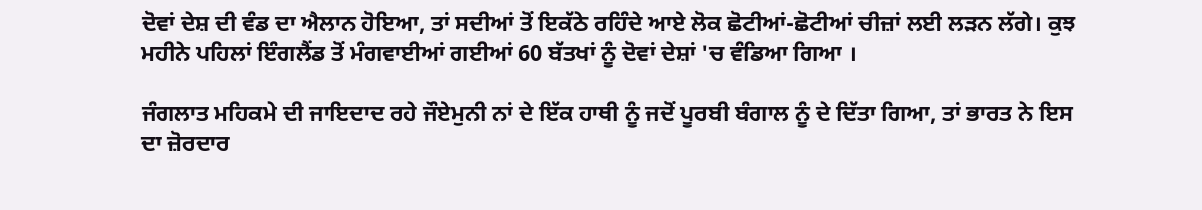ਦੋਵਾਂ ਦੇਸ਼ ਦੀ ਵੰਡ ਦਾ ਐਲਾਨ ਹੋਇਆ, ਤਾਂ ਸਦੀਆਂ ਤੋਂ ਇਕੱਠੇ ਰਹਿੰਦੇ ਆਏ ਲੋਕ ਛੋਟੀਆਂ-ਛੋਟੀਆਂ ਚੀਜ਼ਾਂ ਲਈ ਲੜਨ ਲੱਗੇ। ਕੁਝ ਮਹੀਨੇ ਪਹਿਲਾਂ ਇੰਗਲੈਂਡ ਤੋਂ ਮੰਗਵਾਈਆਂ ਗਈਆਂ 60 ਬੱਤਖਾਂ ਨੂੰ ਦੋਵਾਂ ਦੇਸ਼ਾਂ 'ਚ ਵੰਡਿਆ ਗਿਆ ।

ਜੰਗਲਾਤ ਮਹਿਕਮੇ ਦੀ ਜਾਇਦਾਦ ਰਹੇ ਜੌਏਮੁਨੀ ਨਾਂ ਦੇ ਇੱਕ ਹਾਥੀ ਨੂੰ ਜਦੋਂ ਪੂਰਬੀ ਬੰਗਾਲ ਨੂੰ ਦੇ ਦਿੱਤਾ ਗਿਆ, ਤਾਂ ਭਾਰਤ ਨੇ ਇਸ ਦਾ ਜ਼ੋਰਦਾਰ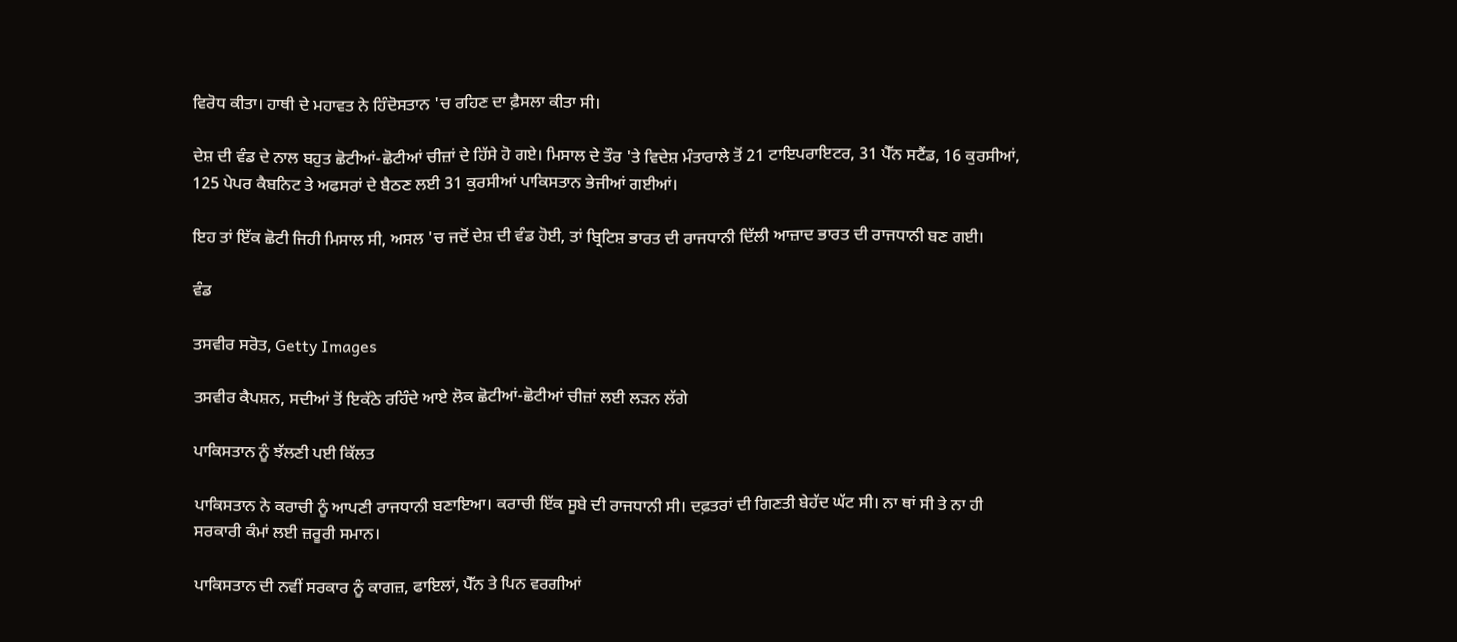ਵਿਰੋਧ ਕੀਤਾ। ਹਾਥੀ ਦੇ ਮਹਾਵਤ ਨੇ ਹਿੰਦੋਸਤਾਨ 'ਚ ਰਹਿਣ ਦਾ ਫ਼ੈਸਲਾ ਕੀਤਾ ਸੀ।

ਦੇਸ਼ ਦੀ ਵੰਡ ਦੇ ਨਾਲ ਬਹੁਤ ਛੋਟੀਆਂ-ਛੋਟੀਆਂ ਚੀਜ਼ਾਂ ਦੇ ਹਿੱਸੇ ਹੋ ਗਏ। ਮਿਸਾਲ ਦੇ ਤੌਰ 'ਤੇ ਵਿਦੇਸ਼ ਮੰਤਾਰਾਲੇ ਤੋਂ 21 ਟਾਇਪਰਾਇਟਰ, 31 ਪੈੱਨ ਸਟੈਂਡ, 16 ਕੁਰਸੀਆਂ, 125 ਪੇਪਰ ਕੈਬਨਿਟ ਤੇ ਅਫਸਰਾਂ ਦੇ ਬੈਠਣ ਲਈ 31 ਕੁਰਸੀਆਂ ਪਾਕਿਸਤਾਨ ਭੇਜੀਆਂ ਗਈਆਂ।

ਇਹ ਤਾਂ ਇੱਕ ਛੋਟੀ ਜਿਹੀ ਮਿਸਾਲ ਸੀ, ਅਸਲ 'ਚ ਜਦੋਂ ਦੇਸ਼ ਦੀ ਵੰਡ ਹੋਈ, ਤਾਂ ਬ੍ਰਿਟਿਸ਼ ਭਾਰਤ ਦੀ ਰਾਜਧਾਨੀ ਦਿੱਲੀ ਆਜ਼ਾਦ ਭਾਰਤ ਦੀ ਰਾਜਧਾਨੀ ਬਣ ਗਈ।

ਵੰਡ

ਤਸਵੀਰ ਸਰੋਤ, Getty Images

ਤਸਵੀਰ ਕੈਪਸ਼ਨ, ਸਦੀਆਂ ਤੋਂ ਇਕੱਠੇ ਰਹਿੰਦੇ ਆਏ ਲੋਕ ਛੋਟੀਆਂ-ਛੋਟੀਆਂ ਚੀਜ਼ਾਂ ਲਈ ਲੜਨ ਲੱਗੇ

ਪਾਕਿਸਤਾਨ ਨੂੰ ਝੱਲਣੀ ਪਈ ਕਿੱਲਤ

ਪਾਕਿਸਤਾਨ ਨੇ ਕਰਾਚੀ ਨੂੰ ਆਪਣੀ ਰਾਜਧਾਨੀ ਬਣਾਇਆ। ਕਰਾਚੀ ਇੱਕ ਸੂਬੇ ਦੀ ਰਾਜਧਾਨੀ ਸੀ। ਦਫ਼ਤਰਾਂ ਦੀ ਗਿਣਤੀ ਬੇਹੱਦ ਘੱਟ ਸੀ। ਨਾ ਥਾਂ ਸੀ ਤੇ ਨਾ ਹੀ ਸਰਕਾਰੀ ਕੰਮਾਂ ਲਈ ਜ਼ਰੂਰੀ ਸਮਾਨ।

ਪਾਕਿਸਤਾਨ ਦੀ ਨਵੀਂ ਸਰਕਾਰ ਨੂੰ ਕਾਗਜ਼, ਫਾਇਲਾਂ, ਪੈੱਨ ਤੇ ਪਿਨ ਵਰਗੀਆਂ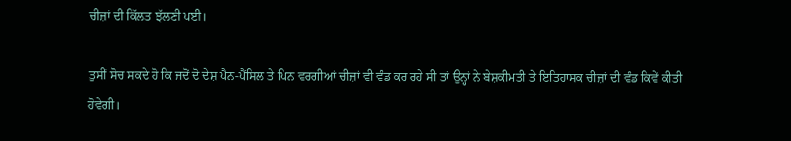ਚੀਜ਼ਾਂ ਦੀ ਕਿੱਲਤ ਝੱਲਣੀ ਪਈ।

ਤੁਸੀਂ ਸੋਚ ਸਕਦੇ ਹੋ ਕਿ ਜਦੋਂ ਦੋ ਦੇਸ਼ ਪੈਨ-ਪੈਂਸਿਲ ਤੇ ਪਿਨ ਵਰਗੀਆਂ ਚੀਜ਼ਾਂ ਵੀ ਵੰਡ ਕਰ ਰਹੇ ਸੀ ਤਾਂ ਉਨ੍ਹਾਂ ਨੇ ਬੇਸ਼ਕੀਮਤੀ ਤੇ ਇਤਿਹਾਸਕ ਚੀਜ਼ਾਂ ਦੀ ਵੰਡ ਕਿਵੇਂ ਕੀਤੀ ਹੋਵੇਗੀ।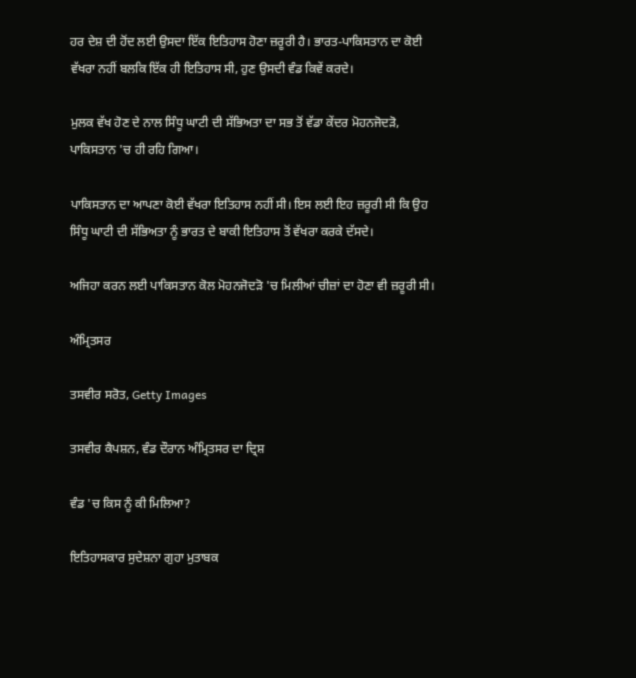ਹਰ ਦੇਸ਼ ਦੀ ਹੋਂਦ ਲਈ ਉਸਦਾ ਇੱਕ ਇਤਿਹਾਸ ਹੋਣਾ ਜ਼ਰੂਰੀ ਹੈ। ਭਾਰਤ-ਪਾਕਿਸਤਾਨ ਦਾ ਕੋਈ ਵੱਖਰਾ ਨਹੀਂ ਬਲਕਿ ਇੱਕ ਹੀ ਇਤਿਹਾਸ ਸੀ, ਹੁਣ ਉਸਦੀ ਵੰਡ ਕਿਵੇਂ ਕਰਦੇ।

ਮੁਲਕ ਵੱਖ ਹੋਣ ਦੇ ਨਾਲ ਸਿੰਧੂ ਘਾਟੀ ਦੀ ਸੱਭਿਅਤਾ ਦਾ ਸਭ ਤੋਂ ਵੱਡਾ ਕੇਂਦਰ ਮੋਹਨਜੋਦੜੋ, ਪਾਕਿਸਤਾਨ 'ਚ ਹੀ ਰਹਿ ਗਿਆ।

ਪਾਕਿਸਤਾਨ ਦਾ ਆਪਣਾ ਕੋਈ ਵੱਖਰਾ ਇਤਿਹਾਸ ਨਹੀਂ ਸੀ। ਇਸ ਲਈ ਇਹ ਜ਼ਰੂਰੀ ਸੀ ਕਿ ਉਹ ਸਿੰਧੂ ਘਾਟੀ ਦੀ ਸੱਭਿਅਤਾ ਨੂੰ ਭਾਰਤ ਦੇ ਬਾਕੀ ਇਤਿਹਾਸ ਤੋਂ ਵੱਖਰਾ ਕਰਕੇ ਦੱਸਦੇ।

ਅਜਿਹਾ ਕਰਨ ਲਈ ਪਾਕਿਸਤਾਨ ਕੋਲ ਮੋਹਨਜੋਦੜੋ 'ਚ ਮਿਲੀਆਂ ਚੀਜ਼ਾਂ ਦਾ ਹੋਣਾ ਵੀ ਜ਼ਰੂਰੀ ਸੀ।

ਅੰਮ੍ਰਿਤਸਰ

ਤਸਵੀਰ ਸਰੋਤ, Getty Images

ਤਸਵੀਰ ਕੈਪਸ਼ਨ, ਵੰਡ ਦੌਰਾਨ ਅੰਮ੍ਰਿਤਸਰ ਦਾ ਦ੍ਰਿਸ਼

ਵੰਡ 'ਚ ਕਿਸ ਨੂੰ ਕੀ ਮਿਲਿਆ?

ਇਤਿਹਾਸਕਾਰ ਸੁਦੇਸ਼ਨਾ ਗੁਹਾ ਮੁਤਾਬਕ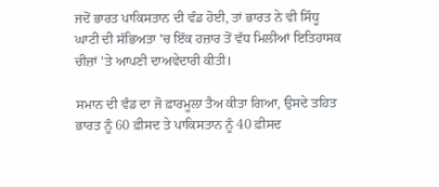ਜਦੋਂ ਭਾਰਤ ਪਾਕਿਸਤਾਨ ਦੀ ਵੰਡ ਹੋਈ, ਤਾਂ ਭਾਰਤ ਨੇ ਵੀ ਸਿੰਧੂ ਘਾਟੀ ਦੀ ਸੱਭਿਅਤਾ 'ਚ ਇੱਕ ਹਜ਼ਾਰ ਤੋਂ ਵੱਧ ਮਿਲੀਆਂ ਇਤਿਹਾਸਕ ਚੀਜ਼ਾਂ 'ਤੇ ਆਪਣੀ ਦਾਅਵੇਦਾਰੀ ਕੀਤੀ।

ਸਮਾਨ ਦੀ ਵੰਡ ਦਾ ਜੋ ਫ਼ਾਰਮੂਲਾ ਤੈਅ ਕੀਤਾ ਗਿਆ, ਉਸਦੇ ਤਹਿਤ ਭਾਰਤ ਨੂੰ 60 ਫ਼ੀਸਦ ਤੇ ਪਾਕਿਸਤਾਨ ਨੂੰ 40 ਫ਼ੀਸਦ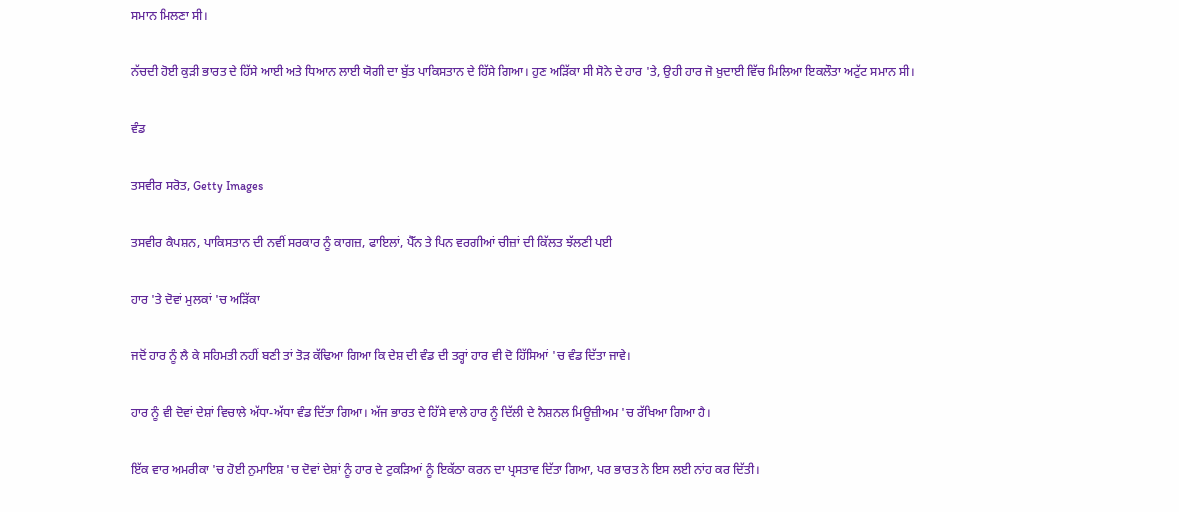ਸਮਾਨ ਮਿਲਣਾ ਸੀ।

ਨੱਚਦੀ ਹੋਈ ਕੁੜੀ ਭਾਰਤ ਦੇ ਹਿੱਸੇ ਆਈ ਅਤੇ ਧਿਆਨ ਲਾਈ ਯੋਗੀ ਦਾ ਬੁੱਤ ਪਾਕਿਸਤਾਨ ਦੇ ਹਿੱਸੇ ਗਿਆ। ਹੁਣ ਅੜਿੱਕਾ ਸੀ ਸੋਨੇ ਦੇ ਹਾਰ 'ਤੇ, ਉਹੀ ਹਾਰ ਜੋ ਖ਼ੁਦਾਈ ਵਿੱਚ ਮਿਲਿਆ ਇਕਲੌਤਾ ਅਟੁੱਟ ਸਮਾਨ ਸੀ।

ਵੰਡ

ਤਸਵੀਰ ਸਰੋਤ, Getty Images

ਤਸਵੀਰ ਕੈਪਸ਼ਨ, ਪਾਕਿਸਤਾਨ ਦੀ ਨਵੀਂ ਸਰਕਾਰ ਨੂੰ ਕਾਗਜ਼, ਫਾਇਲਾਂ, ਪੈੱਨ ਤੇ ਪਿਨ ਵਰਗੀਆਂ ਚੀਜ਼ਾਂ ਦੀ ਕਿੱਲਤ ਝੱਲਣੀ ਪਈ

ਹਾਰ 'ਤੇ ਦੋਵਾਂ ਮੁਲਕਾਂ 'ਚ ਅੜਿੱਕਾ

ਜਦੋਂ ਹਾਰ ਨੂੰ ਲੈ ਕੇ ਸਹਿਮਤੀ ਨਹੀਂ ਬਣੀ ਤਾਂ ਤੋੜ ਕੱਢਿਆ ਗਿਆ ਕਿ ਦੇਸ਼ ਦੀ ਵੰਡ ਦੀ ਤਰ੍ਹਾਂ ਹਾਰ ਵੀ ਦੋ ਹਿੱਸਿਆਂ 'ਚ ਵੰਡ ਦਿੱਤਾ ਜਾਵੇ।

ਹਾਰ ਨੂੰ ਵੀ ਦੋਵਾਂ ਦੇਸ਼ਾਂ ਵਿਚਾਲੇ ਅੱਧਾ-ਅੱਧਾ ਵੰਡ ਦਿੱਤਾ ਗਿਆ। ਅੱਜ ਭਾਰਤ ਦੇ ਹਿੱਸੇ ਵਾਲੇ ਹਾਰ ਨੂੰ ਦਿੱਲੀ ਦੇ ਨੈਸ਼ਨਲ ਮਿਊਜ਼ੀਅਮ 'ਚ ਰੱਖਿਆ ਗਿਆ ਹੈ।

ਇੱਕ ਵਾਰ ਅਮਰੀਕਾ 'ਚ ਹੋਈ ਨੁਮਾਇਸ਼ 'ਚ ਦੋਵਾਂ ਦੇਸ਼ਾਂ ਨੂੰ ਹਾਰ ਦੇ ਟੁਕੜਿਆਂ ਨੂੰ ਇਕੱਠਾ ਕਰਨ ਦਾ ਪ੍ਰਸਤਾਵ ਦਿੱਤਾ ਗਿਆ, ਪਰ ਭਾਰਤ ਨੇ ਇਸ ਲਈ ਨਾਂਹ ਕਰ ਦਿੱਤੀ।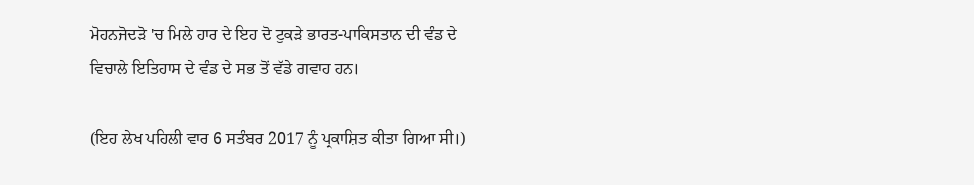ਮੋਹਨਜੋਦੜੋ 'ਚ ਮਿਲੇ ਹਾਰ ਦੇ ਇਹ ਦੋ ਟੁਕੜੇ ਭਾਰਤ-ਪਾਕਿਸਤਾਨ ਦੀ ਵੰਡ ਦੇ ਵਿਚਾਲੇ ਇਤਿਹਾਸ ਦੇ ਵੰਡ ਦੇ ਸਭ ਤੋਂ ਵੱਡੇ ਗਵਾਹ ਹਨ।

(ਇਹ ਲੇਖ ਪਹਿਲੀ ਵਾਰ 6 ਸਤੰਬਰ 2017 ਨੂੰ ਪ੍ਰਕਾਸ਼ਿਤ ਕੀਤਾ ਗਿਆ ਸੀ।)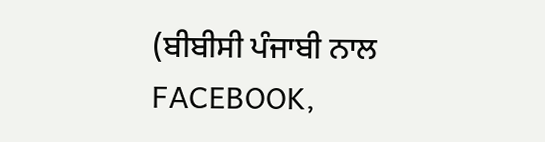(ਬੀਬੀਸੀ ਪੰਜਾਬੀ ਨਾਲ FACEBOOK,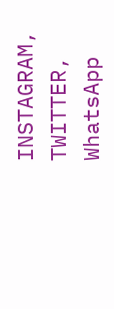INSTAGRAM, TWITTER, WhatsApp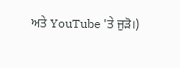ਅਤੇ YouTube 'ਤੇ ਜੁੜੋ।)